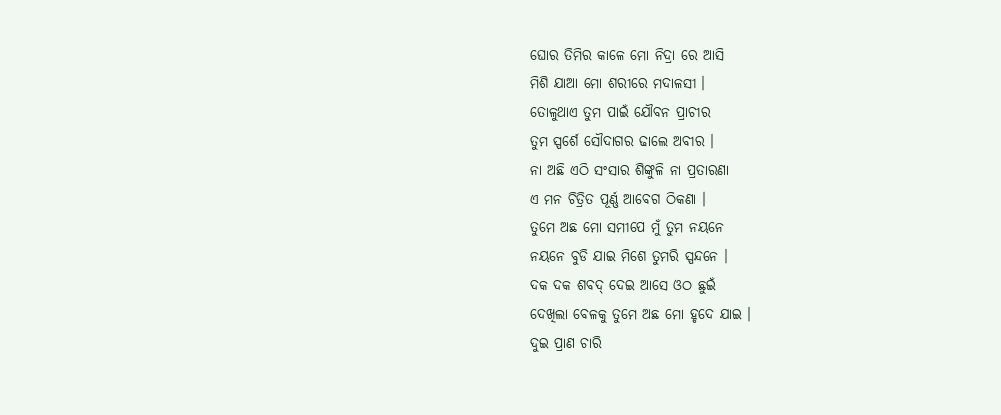ଘୋର ତିମିର କାଳେ ମୋ ନିଦ୍ରା ରେ ଆସି
ମିଶି ଯାଆ ମୋ ଶରୀରେ ମଦାଳସୀ ।
ତୋଳୁଥାଏ ତୁମ ପାଇଁ ଯୌବନ ପ୍ରାଚୀର
ତୁମ ସ୍ପର୍ଶେ ସୌଦାଗର ଢାଲେ ଅବୀର ।
ନା ଅଛି ଏଠି ସଂସାର ଶିଙ୍କୁଳି ନା ପ୍ରତାରଣା
ଏ ମନ ଚିତ୍ରିତ ପୂର୍ଣ୍ଣ ଆବେଗ ଠିକଣା ।
ତୁମେ ଅଛ ମୋ ସମୀପେ ମୁଁ ତୁମ ନୟନେ
ନୟନେ ବୁଡି ଯାଇ ମିଶେ ତୁମରି ସ୍ପନ୍ଦନେ ।
ଦକ ଦକ ଶବଦ୍ ଦେଇ ଆସେ ଓଠ ଛୁଇଁ
ଦେଖିଲା ବେଳକୁ ତୁମେ ଅଛ ମୋ ହୃଦେ ଯାଇ ।
ଦୁଇ ପ୍ରାଣ ଚାରି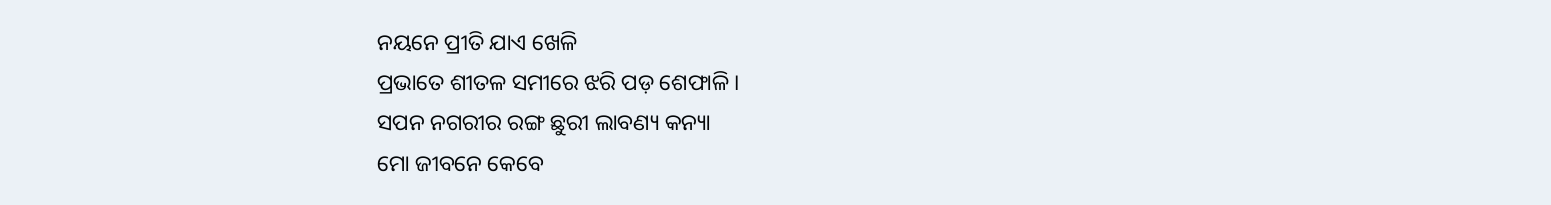ନୟନେ ପ୍ରୀତି ଯାଏ ଖେଳି
ପ୍ରଭାତେ ଶୀତଳ ସମୀରେ ଝରି ପଡ଼ ଶେଫାଳି ।
ସପନ ନଗରୀର ରଙ୍ଗ ଛୁରୀ ଲାବଣ୍ୟ କନ୍ୟା
ମୋ ଜୀବନେ କେବେ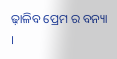ଢ଼ାଳିବ ପ୍ରେମ ର ବନ୍ୟା ।